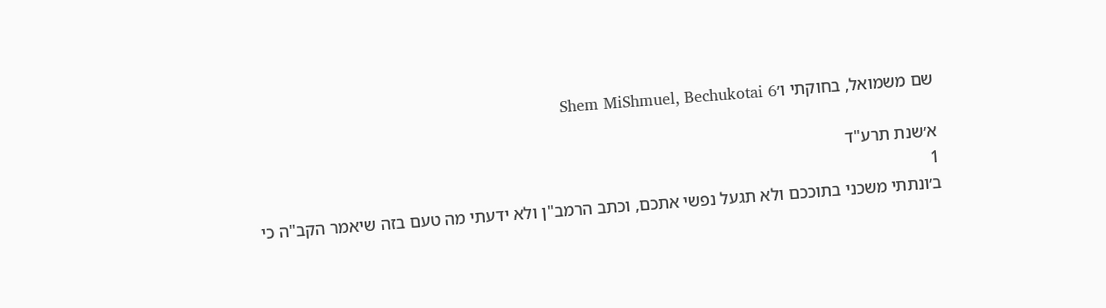שם משמואל, בחוקתי ו׳Shem MiShmuel, Bechukotai 6

א׳שנת תרע"ד
1
ב׳ונתתי משכני בתוככם ולא תגעל נפשי אתכם, וכתב הרמב"ן ולא ידעתי מה טעם בזה שיאמר הקב"ה כי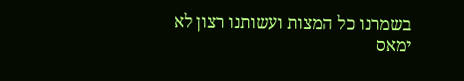בשמרנו כל המצות ועשותנו רצון לא ימאס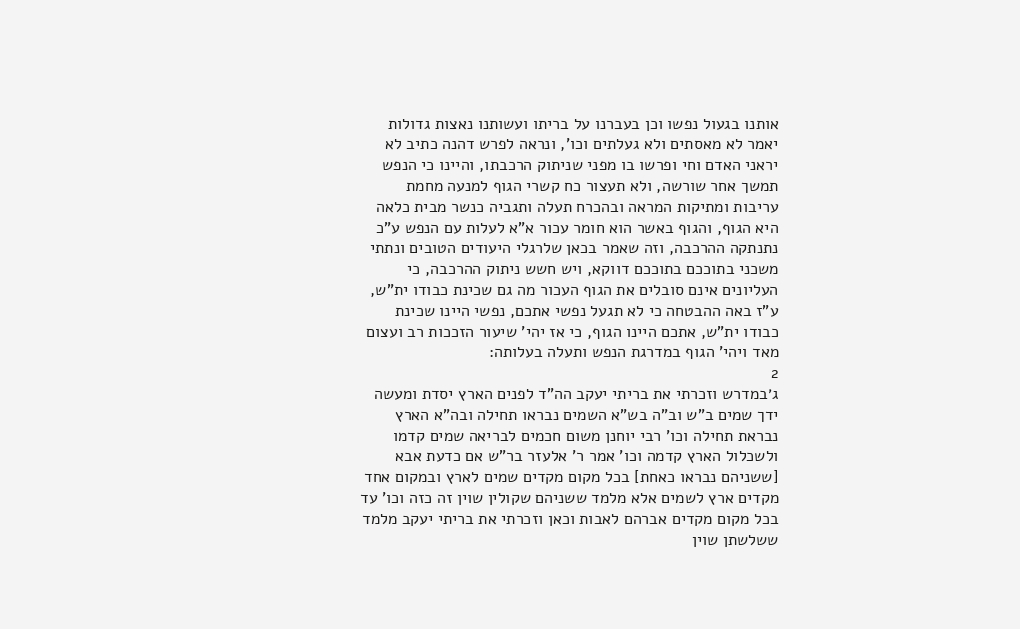אותנו בגעול נפשו וכן בעברנו על בריתו ועשותנו נאצות גדולות יאמר לא מאסתים ולא געלתים וכו', ונראה לפרש דהנה כתיב לא יראני האדם וחי ופרשו בו מפני שניתוק הרכבתו, והיינו כי הנפש תמשך אחר שורשה, ולא תעצור כח קשרי הגוף למנעה מחמת עריבות ומתיקות המראה ובהכרח תעלה ותגביה כנשר מבית כלאה היא הגוף, והגוף באשר הוא חומר עכור א"א לעלות עם הנפש ע"כ נתנתקה ההרכבה, וזה שאמר בכאן שלרגלי היעודים הטובים ונתתי משכני בתוככם בתוככם דווקא, ויש חשש ניתוק ההרכבה, כי העליונים אינם סובלים את הגוף העכור מה גם שכינת כבודו ית"ש, ע"ז באה ההבטחה כי לא תגעל נפשי אתכם, נפשי היינו שכינת כבודו ית"ש, אתכם היינו הגוף, כי אז יהי' שיעור הזככות רב ועצום מאד ויהי' הגוף במדרגת הנפש ותעלה בעלותה:
2
ג׳במדרש וזכרתי את בריתי יעקב הה"ד לפנים הארץ יסדת ומעשה ידך שמים ב"ש וב"ה בש"א השמים נבראו תחילה ובה"א הארץ נבראת תחילה וכו' רבי יוחנן משום חכמים לבריאה שמים קדמו ולשכלול הארץ קדמה וכו' אמר ר' אלעזר בר"ש אם כדעת אבא [ששניהם נבראו כאחת] בכל מקום מקדים שמים לארץ ובמקום אחד מקדים ארץ לשמים אלא מלמד ששניהם שקולין שוין זה כזה וכו' עד בכל מקום מקדים אברהם לאבות וכאן וזכרתי את בריתי יעקב מלמד ששלשתן שוין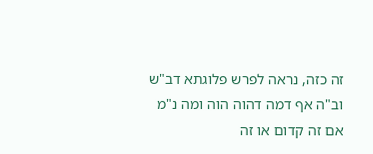זה כזה, נראה לפרש פלוגתא דב"ש וב"ה אף דמה דהוה הוה ומה נ"מ אם זה קדום או זה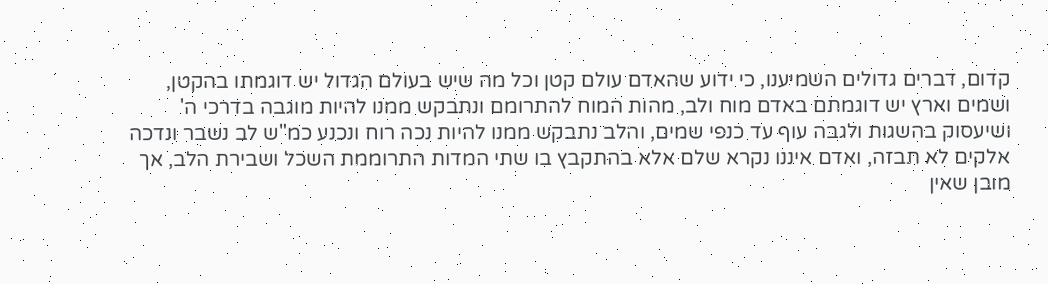קדום, דברים גדולים השמיענו, כי ידוע שהאדם עולם קטן וכל מה שיש בעולם הגדול יש דוגמתו בהקטן, ושמים וארץ יש דוגמתם באדם מוח ולב, מהות המוח להתרומם ונתבקש ממנו להיות מוגבה בדרכי ה' ושיעסוק בהשגות ולגבה עוף עד כנפי שמים, והלב נתבקש ממנו להיות נכה רוח ונכנע כמ"ש לב נשבר ונדכה אלקים לא תבזה, ואדם איננו נקרא שלם אלא בהתקבץ בו שתי המדות התרוממת השכל ושבירת הלב, אך מובן שאין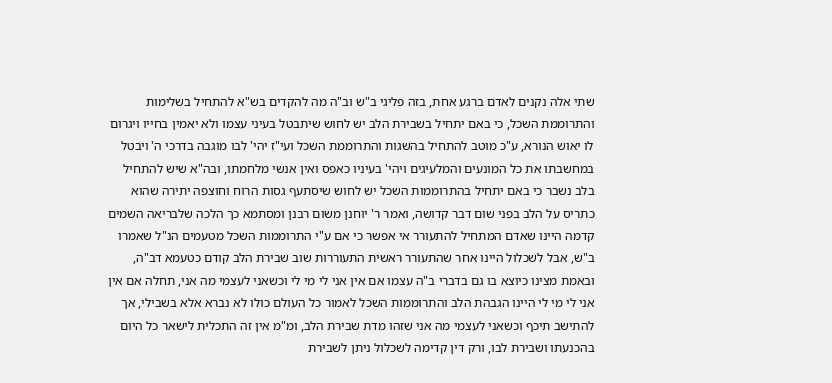שתי אלה נקנים לאדם ברגע אחת, בזה פליגי ב"ש וב"ה מה להקדים בש"א להתחיל בשלימות והתרוממת השכל, כי באם יתחיל בשבירת הלב יש לחוש שיתבטל בעיני עצמו ולא יאמין בחייו ויגרום לו יאוש הנורא, ע"כ מוטב להתחיל בהשגות והתרוממת השכל ועי"ז יהי' לבו מוגבה בדרכי ה' ויבטל במחשבתו את כל המונעים והמלעיגים ויהי' בעיניו כאפס ואין אנשי מלחמתו, ובה"א שיש להתחיל בלב נשבר כי באם יתחיל בהתרוממות השכל יש לחוש שיסתעף גסות הרוח וחוצפה יתירה שהוא כתריס על הלב בפני שום דבר קדושה, ואמר ר' יוחנן משום רבנן ומסתמא כך הלכה שלבריאה השמים קדמה היינו שאדם המתחיל להתעורר אי אפשר כי אם ע"י התרוממות השכל מטעמים הנ"ל שאמרו ב"ש, אבל לשכלול היינו אחר שהתעורר ראשית התעוררות שוב שבירת הלב קודם כטעמא דב"ה, ובאמת מצינו כיוצא בו גם בדברי ב"ה עצמו אם אין אני לי מי לי וכשאני לעצמי מה אני, תחלה אם אין אני לי מי לי היינו הגבהת הלב והתרוממות השכל לאמור כל העולם כולו לא נברא אלא בשבילי, אך להתישב תיכף וכשאני לעצמי מה אני שזהו מדת שבירת הלב, ומ"מ אין זה התכלית לישאר כל היום בהכנעתו ושבירת לבו, ורק דין קדימה לשכלול ניתן לשבירת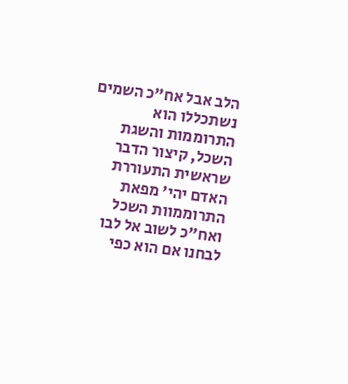הלב אבל אח"כ השמים נשתכללו הוא התרוממות והשגת השכל, קיצור הדבר שראשית התעוררת האדם יהי' מפאת התרוממוות השכל ואח"כ לשוב אל לבו לבחנו אם הוא כפי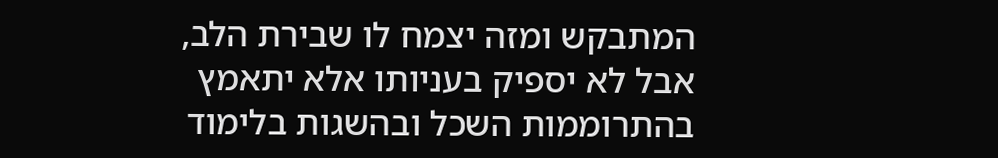המתבקש ומזה יצמח לו שבירת הלב, אבל לא יספיק בעניותו אלא יתאמץ בהתרוממות השכל ובהשגות בלימוד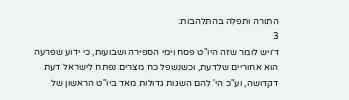התורה ותפלה בהתלהבות:
3
ד׳ויש לומר שזה היו"ט פסח וימי הספירה ושבועות, כי ידוע שפרעה הוא אחוריים שלדעת, וכשנשפל כח מצרים נפתח לישראל דעת דקדושה, וע"כ הי' להם השגות גדולות מאד ביו"ט הראשון של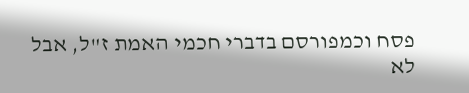פסח וכמפורסם בדברי חכמי האמת ז"ל, אבל לא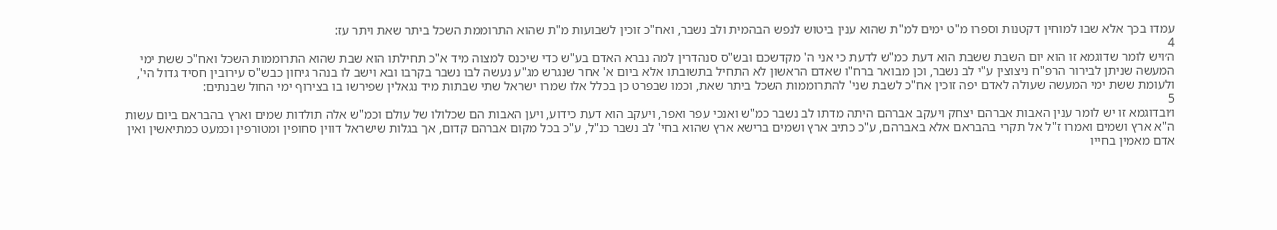עמדו בכך אלא שבו למוחין דקטנות וספרו מ"ט ימים למ"ת שהוא ענין ביטוש לנפש הבהמית ולב נשבר, ואח"כ זוכין לשבועות מ"ת שהוא התרוממת השכל ביתר שאת ויתר עז:
4
ה׳ויש לומר שדוגמא זו הוא יום השבת ששבת הוא דעת כמ"ש לדעת כי אני ה' מקדשכם ובש"ס סנהדרין למה נברא האדם בע"ש כדי שיכנס למצוה מיד א"כ תחילתו הוא שבת שהוא התרוממות השכל ואח"כ ששת ימי המעשה שניתן לבירור הרפ"ח ניצוצין ע"י לב נשבר, וכן מבואר ברח"ו שאדם הראשון לא התחיל בתשובתו אלא ביום א' אחר שנגרש מג"ע נעשה לבו נשבר בקרבו ובא וישב לו בנהר גיחון כבש"ס עירובין חסיד גדול הי', ולעומת ששת ימי המעשה שעולה לאדם יפה זוכין אח"כ לשבת שני' להתרוממות השכל ביתר שאת, וכמו שבפרט כן בכלל אלו שמרו ישראל שתי שבתות מיד נגאלין שפירשו בו בצירוף ימי החול שבנתים:
5
ו׳ובדוגמא זו יש לומר ענין האבות אברהם יצחק ויעקב אברהם היתה מדתו לב נשבר כמ"ש ואנכי עפר ואפר, ויעקב הוא דעת כידוע, ויען האבות הם שכלולו של עולם וכמ"ש אלה תולדות שמים וארץ בהבראם ביום עשות ה"א ארץ ושמים ואמרו ז"ל אל תקרי בהבראם אלא באברהם, ע"כ כתיב ארץ ושמים ברישא ארץ שהוא בחי' לב נשבר כנ"ל, ע"כ בכל מקום אברהם קדום, אך בגלות שישראל דווין סחופין ומטורפין וכמעט כמתיאשין ואין אדם מאמין בחייו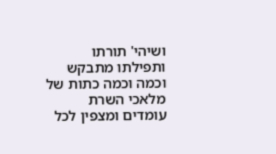ושיהי' תורתו ותפילתו מתבקש וכמה וכמה כתות של מלאכי השרת עומדים ומצפין לכל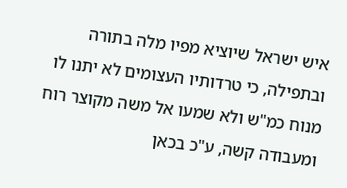איש ישראל שיוציא מפיו מלה בתורה ובתפילה, כי טרדותיו העצומים לא יתנו לו מנוח כמ"ש ולא שמעו אל משה מקוצר רוח ומעבודה קשה, ע"כ בכאן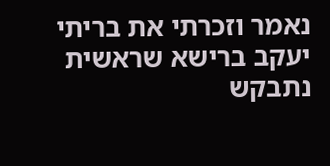נאמר וזכרתי את בריתי יעקב ברישא שראשית נתבקש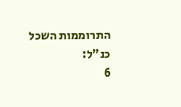התרוממות השכל כנ"ל:
6